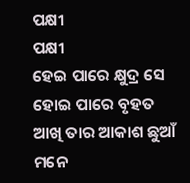ପକ୍ଷୀ
ପକ୍ଷୀ
ହେଇ ପାରେ କ୍ଷୁଦ୍ର ସେ
ହୋଇ ପାରେ ବୃହତ
ଆଖି ତାର ଆକାଶ ଛୁଆଁ
ମନେ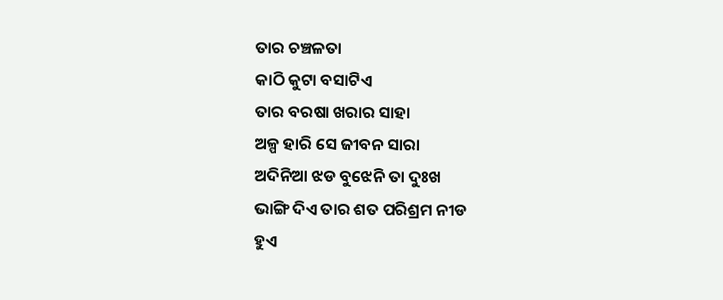ତାର ଚଞ୍ଚଳତା
କାଠି କୁଟା ବସାଟିଏ
ତାର ବରଷା ଖରାର ସାହା
ଅଳ୍ପ ହାରି ସେ ଜୀବନ ସାରା
ଅଦିନିଆ ଝଡ ବୁଝେନି ତା ଦୁଃଖ
ଭାଙ୍ଗି ଦିଏ ତାର ଶତ ପରିଶ୍ରମ ନୀଡ
ହୁଏ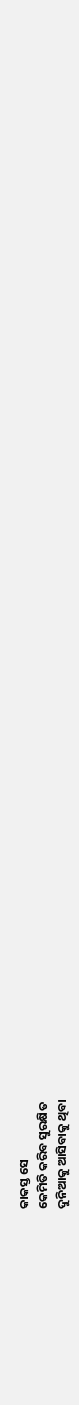କାକସ୍ତ ସେ
କେମିତି କରିବ ସୁରକ୍ଷିତ
ଦୁନିଆକୁ ଆସିବାକୁ ଥିବା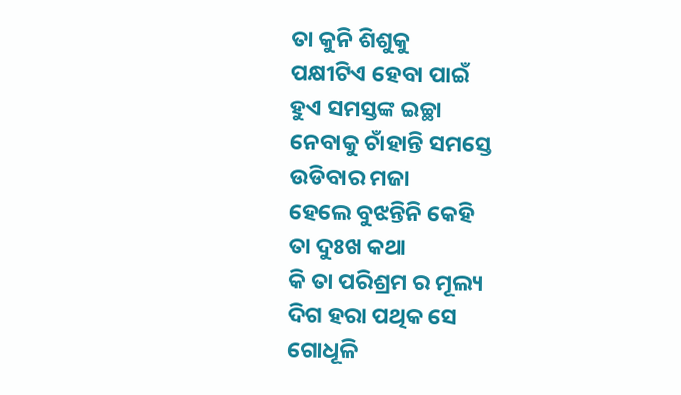ତା କୁନି ଶିଶୁକୁ
ପକ୍ଷୀଟିଏ ହେବା ପାଇଁ
ହୁଏ ସମସ୍ତଙ୍କ ଇଚ୍ଛା
ନେବାକୁ ଚାଁହାନ୍ତି ସମସ୍ତେ
ଉଡିବାର ମଜା
ହେଲେ ବୁଝନ୍ତିନି କେହି
ତା ଦୁଃଖ କଥା
କି ତା ପରିଶ୍ରମ ର ମୂଲ୍ୟ
ଦିଗ ହରା ପଥିକ ସେ
ଗୋଧୂଳି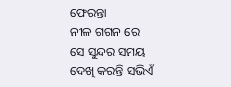ଫେରନ୍ତା
ନୀଳ ଗଗନ ରେ
ସେ ସୁନ୍ଦର ସମୟ
ଦେଖି କରନ୍ତି ସଭିଏଁ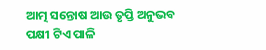ଆତ୍ମ ସନ୍ତୋଷ ଆଉ ତୃପ୍ତି ଅନୁଭବ
ପକ୍ଷୀ ଟିଏ ପାଳି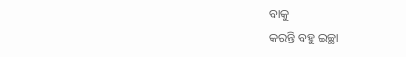ବାକୁ
କରନ୍ତି ବହୁ ଇଚ୍ଛା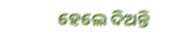ହେଲେ ଦିଅନ୍ତି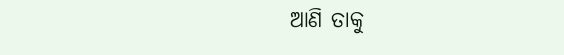ଆଣି ତାକୁ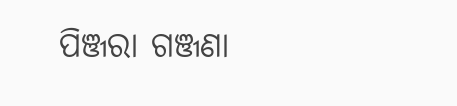ପିଞ୍ଜରା ଗଞ୍ଜଣା